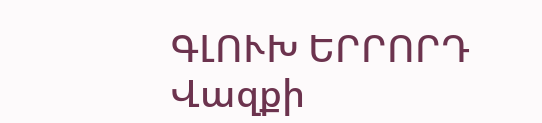ԳԼՈՒԽ ԵՐՐՈՐԴ
Վազքի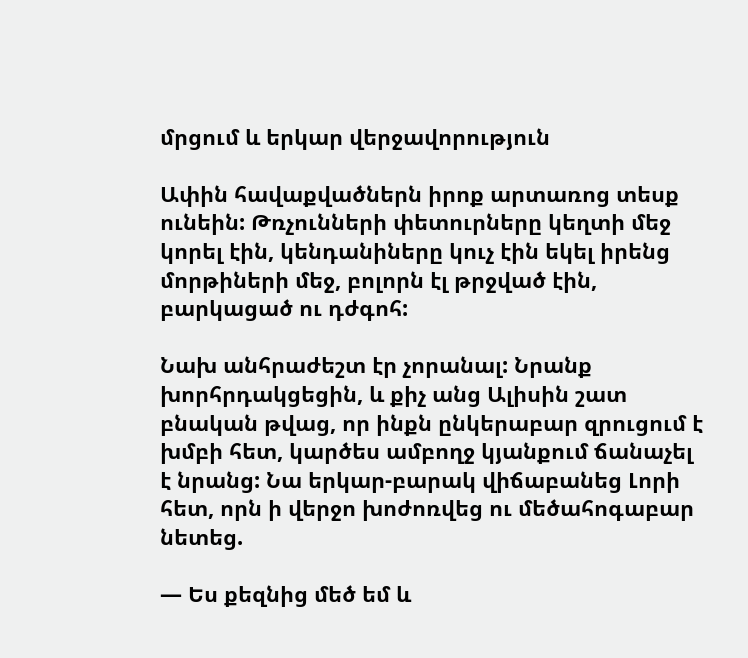մրցում և երկար վերջավորություն

Ափին հավաքվածներն իրոք արտառոց տեսք ունեին: Թռչունների փետուրները կեղտի մեջ կորել էին, կենդանիները կուչ էին եկել իրենց մորթիների մեջ, բոլորն էլ թրջված էին, բարկացած ու դժգոհ:

Նախ անհրաժեշտ էր չորանալ: Նրանք խորհրդակցեցին, և քիչ անց Ալիսին շատ բնական թվաց, որ ինքն ընկերաբար զրուցում է խմբի հետ, կարծես ամբողջ կյանքում ճանաչել է նրանց: Նա երկար-բարակ վիճաբանեց Լորի հետ, որն ի վերջո խոժոռվեց ու մեծահոգաբար նետեց.

— Ես քեզնից մեծ եմ և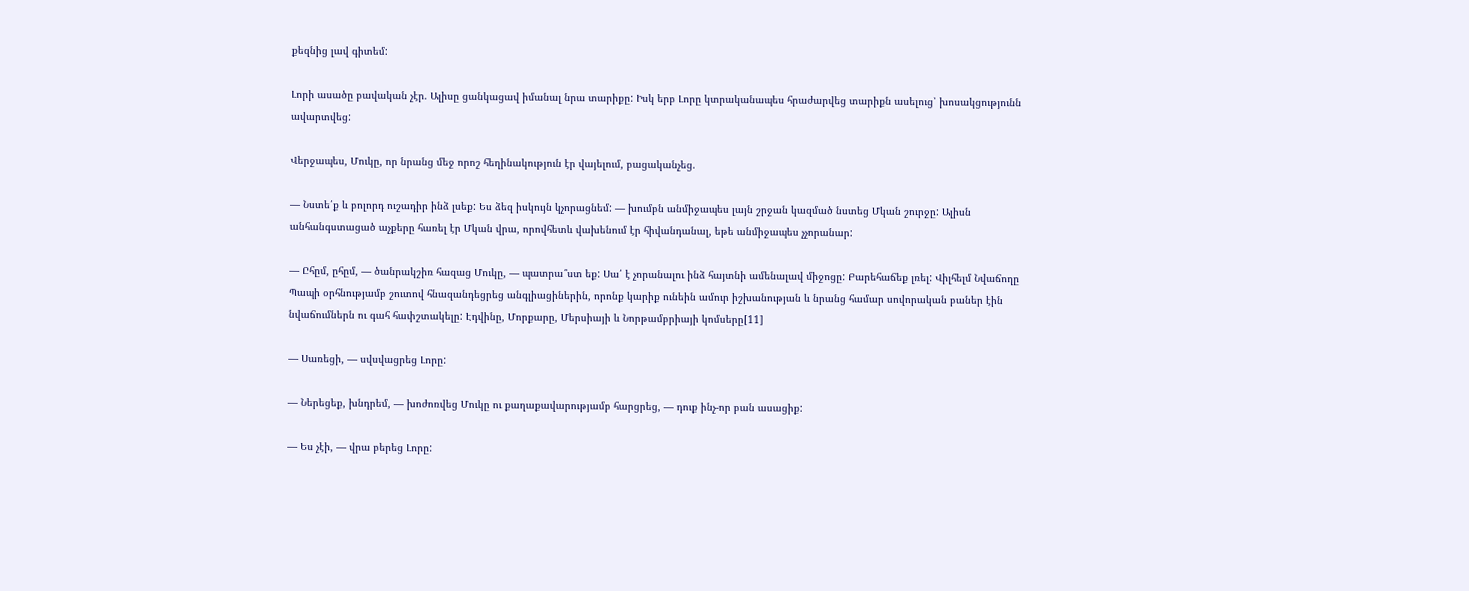քեզնից լավ գիտեմ:

Լորի ասածը բավական չէր. Ալիսը ցանկացավ իմանալ նրա տարիքը: Իսկ երբ Լորը կտրականապես հրաժարվեց տարիքն ասելուց՝ խոսակցությունն ավարտվեց:

Վերջապես, Մուկը, որ նրանց մեջ որոշ հեղինակություն էր վայելում, բացականչեց.

— Նստե՛ք և բոլորդ ուշադիր ինձ լսեք: Ես ձեզ իսկույն կչորացնեմ: — խումբն անմիջապես լայն շրջան կազմած նստեց Մկան շուրջը: Ալիսն անհանգստացած աչքերը հառել էր Մկան վրա, որովհետև վախենում էր հիվանդանալ, եթե անմիջապես չչորանար:

— Ըհըմ, ըհըմ, — ծանրակշիռ հազաց Մուկը, — պատրա՞ստ եք: Սա՛ է չորանալու ինձ հայտնի ամենալավ միջոցը: Բարեհաճեք լռել: Վիլհելմ Նվաճողը Պապի օրհնությամբ շուտով հնազանդեցրեց անգլիացիներին, որոնք կարիք ունեին ամուր իշխանության և նրանց համար սովորական բաներ էին նվաճումներն ու գահ հափշտակելը: Էդվինը, Մորքարը, Մերսիայի և Նորթամբրիայի կոմսերը[11]

— Սառեցի, — սվսվացրեց Լորը:

— Ներեցեք, խնդրեմ, — խոժոռվեց Մուկը ու քաղաքավարությամբ հարցրեց, — դուք ինչ-որ բան ասացիք:

— Ես չէի, — վրա բերեց Լորը: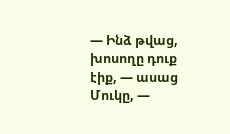— Ինձ թվաց, խոսողը դուք էիք, — ասաց Մուկը, —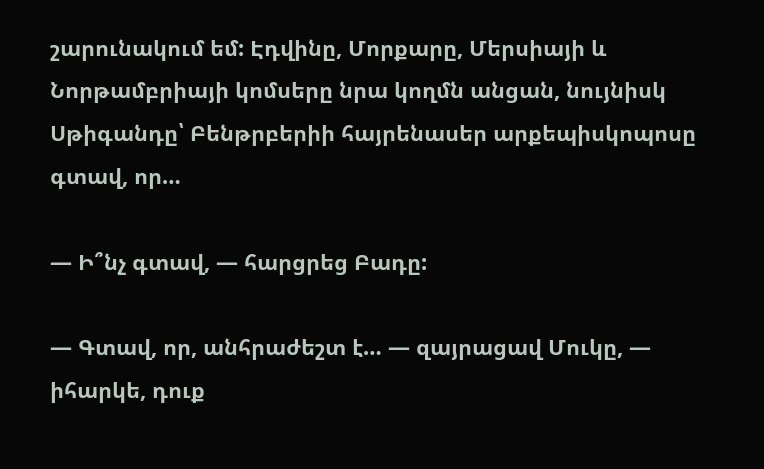շարունակում եմ: Էդվինը, Մորքարը, Մերսիայի և Նորթամբրիայի կոմսերը նրա կողմն անցան, նույնիսկ Սթիգանդը՝ Բենթրբերիի հայրենասեր արքեպիսկոպոսը գտավ, որ…

— Ի՞նչ գտավ, — հարցրեց Բադը:

— Գտավ, որ, անհրաժեշտ է… — զայրացավ Մուկը, — իհարկե, դուք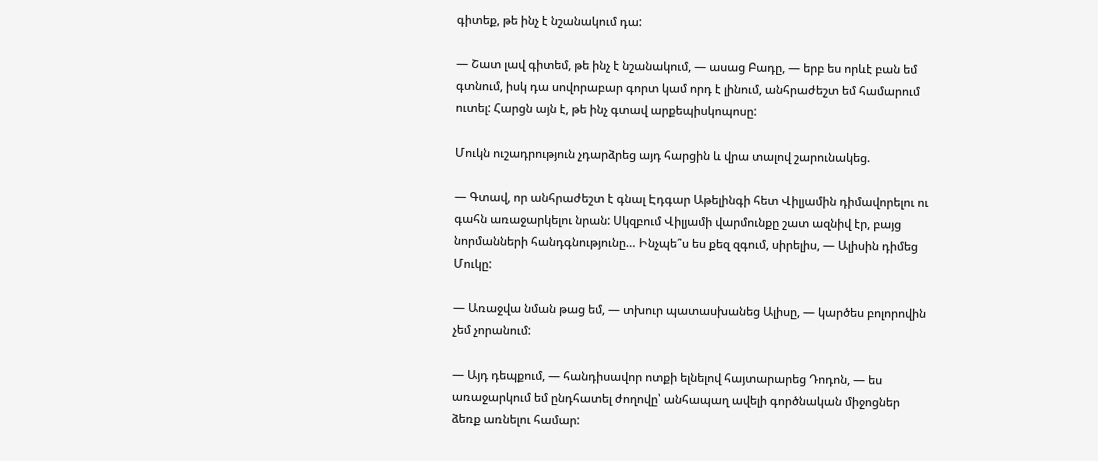գիտեք, թե ինչ է նշանակում դա:

— Շատ լավ գիտեմ, թե ինչ է նշանակում, — ասաց Բադը, — երբ ես որևէ բան եմ գտնում, իսկ դա սովորաբար գորտ կամ որդ է լինում, անհրաժեշտ եմ համարում ուտել: Հարցն այն է, թե ինչ գտավ արքեպիսկոպոսը:

Մուկն ուշադրություն չդարձրեց այդ հարցին և վրա տալով շարունակեց.

— Գտավ, որ անհրաժեշտ է գնալ Էդգար Աթելինգի հետ Վիլյամին դիմավորելու ու գահն առաջարկելու նրան: Սկզբում Վիլյամի վարմունքը շատ ազնիվ էր, բայց նորմանների հանդգնությունը… Ինչպե՞ս ես քեզ զգում, սիրելիս, — Ալիսին դիմեց Մուկը:

— Առաջվա նման թաց եմ, — տխուր պատասխանեց Ալիսը, — կարծես բոլորովին չեմ չորանում:

— Այդ դեպքում, — հանդիսավոր ոտքի ելնելով հայտարարեց Դոդոն, — ես առաջարկում եմ ընդհատել ժողովը՝ անհապաղ ավելի գործնական միջոցներ ձեռք առնելու համար: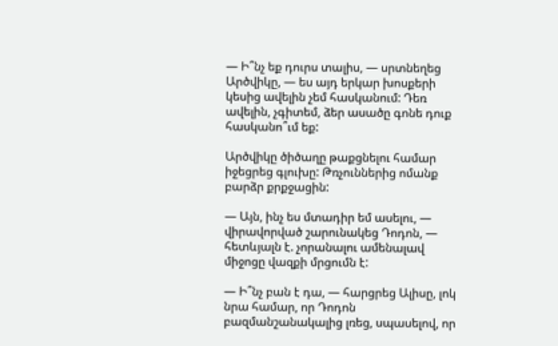— Ի՞նչ եք դուրս տալիս, — սրտնեղեց Արծվիկը, — ես այդ երկար խոսքերի կեսից ավելին չեմ հասկանում: Դեռ ավելին, չգիտեմ, ձեր ասածը գոնե դուք հասկանո՞ւմ եք:

Արծվիկը ծիծաղը թաքցնելու համար իջեցրեց գլուխը: Թռչուններից ոմանք բարձր քրքջացին:

— Այն, ինչ ես մտադիր եմ ասելու, — վիրավորված շարունակեց Դոդոն, — հետևյալն է. չորանալու ամենալավ միջոցը վազքի մրցումն է:

— Ի՞նչ բան է դա, — հարցրեց Ալիսը, լոկ նրա համար, որ Դոդոն բազմանշանակալից լռեց, սպասելով, որ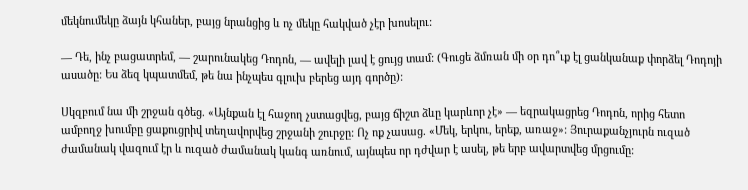մեկնումեկը ձայն կհաներ, բայց նրանցից և ոչ մեկը հակված չէր խոսելու:

— Դե, ինչ բացատրեմ, — շարունակեց Դոդոն, — ավելի լավ է ցույց տամ: (Գուցե ձմռան մի օր դո՞ւք էլ ցանկանաք փորձել Դոդոյի ասածը: Ես ձեզ կպատմեմ, թե նա ինչպես գլուխ բերեց այդ գործը):

Սկզբում նա մի շրջան գծեց. «Այնքան էլ հաջող չստացվեց, բայց ճիշտ ձևը կարևոր չէ» — եզրակացրեց Դոդոն, որից հետո ամբողջ խումբը ցաքուցրիվ տեղավորվեց շրջանի շուրջը: Ոչ ոք չասաց. «Մեկ, երկու, երեք, առաջ»: Յուրաքանչյուրն ուզած ժամանակ վազում էր և ուզած ժամանակ կանգ առնում, այնպես որ դժվար է ասել, թե երբ ավարտվեց մրցումը: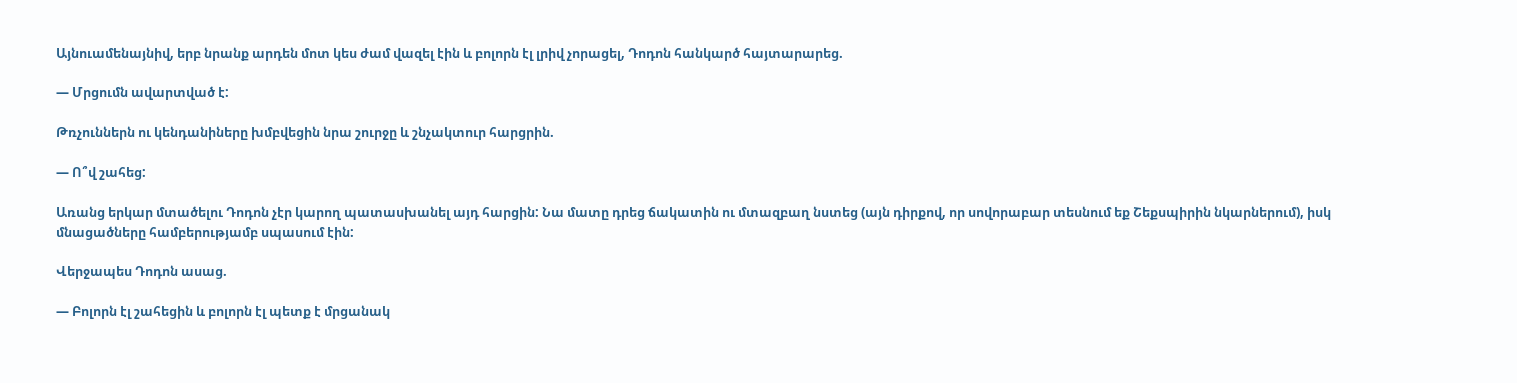Այնուամենայնիվ, երբ նրանք արդեն մոտ կես ժամ վազել էին և բոլորն էլ լրիվ չորացել, Դոդոն հանկարծ հայտարարեց.

— Մրցումն ավարտված է:

Թռչուններն ու կենդանիները խմբվեցին նրա շուրջը և շնչակտուր հարցրին.

— Ո՞վ շահեց:

Առանց երկար մտածելու Դոդոն չէր կարող պատասխանել այդ հարցին: Նա մատը դրեց ճակատին ու մտազբաղ նստեց (այն դիրքով, որ սովորաբար տեսնում եք Շեքսպիրին նկարներում), իսկ մնացածները համբերությամբ սպասում էին:

Վերջապես Դոդոն ասաց.

— Բոլորն էլ շահեցին և բոլորն էլ պետք է մրցանակ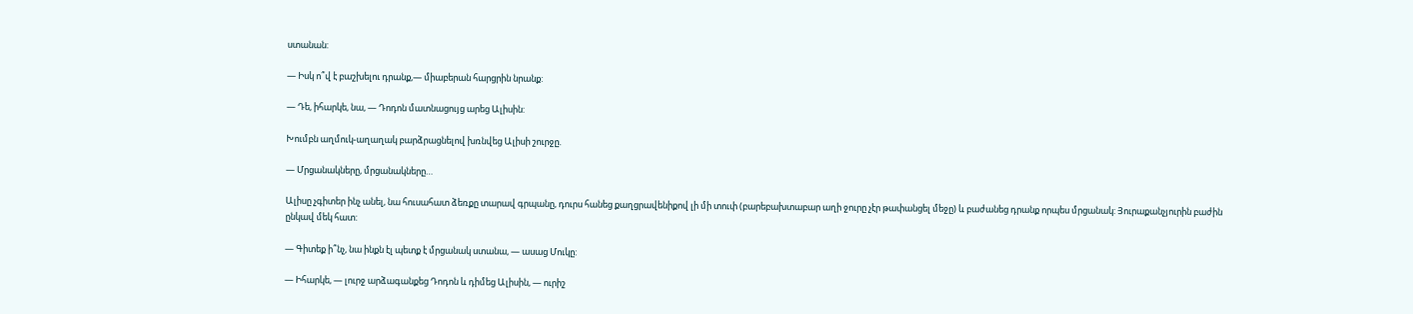ստանան:

— Իսկ ո՞վ է բաշխելու դրանք,— միաբերան հարցրին նրանք:

— Դե, իհարկե, նա, — Դոդոն մատնացույց արեց Ալիսին:

Խումբն աղմուկ-աղաղակ բարձրացնելով խռնվեց Ալիսի շուրջը.

— Մրցանակները, մրցանակները…

Ալիսը չգիտեր ինչ անել, նա հուսահատ ձեռքը տարավ գրպանը, դուրս հանեց քաղցրավենիքով լի մի տուփ (բարեբախտաբար աղի ջուրը չէր թափանցել մեջը) և բաժանեց դրանք որպես մրցանակ: Յուրաքանչյուրին բաժին ընկավ մեկ հատ:

— Գիտեք ի՞նչ, նա ինքն էլ պետք է մրցանակ ստանա, — ասաց Մուկը:

— Իհարկե, — լուրջ արձագանքեց Դոդոն և դիմեց Ալիսին, — ուրիշ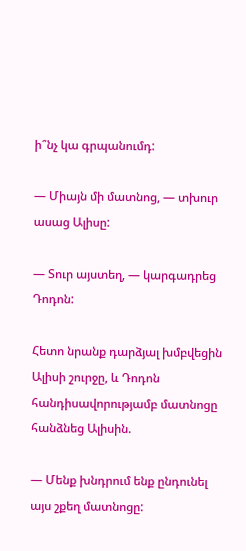ի՞նչ կա գրպանումդ:

— Միայն մի մատնոց, — տխուր ասաց Ալիսը:

— Տուր այստեղ, — կարգադրեց Դոդոն:

Հետո նրանք դարձյալ խմբվեցին Ալիսի շուրջը, և Դոդոն հանդիսավորությամբ մատնոցը հանձնեց Ալիսին.

— Մենք խնդրում ենք ընդունել այս շքեղ մատնոցը: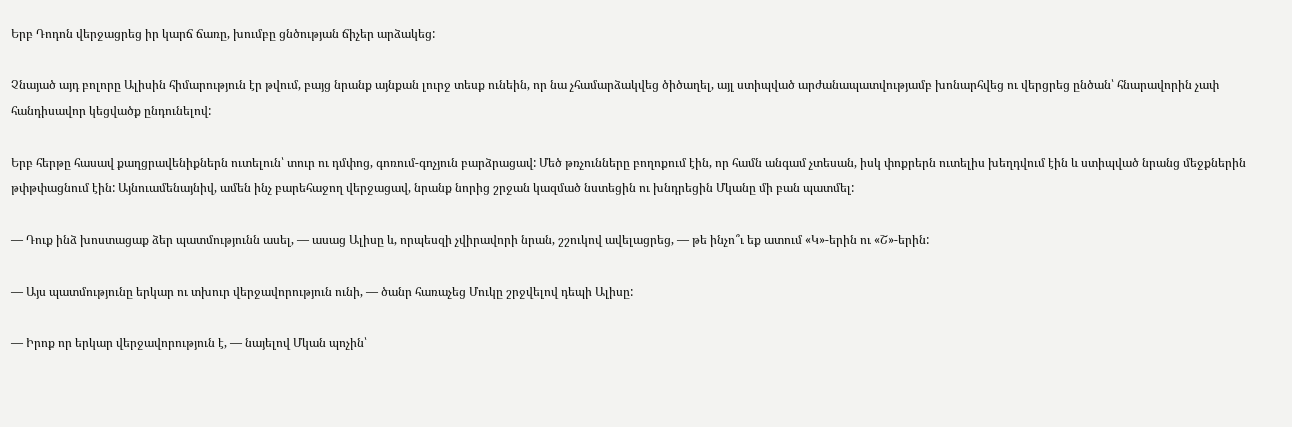Երբ Դոդոն վերջացրեց իր կարճ ճառը, խումբը ցնծության ճիչեր արձակեց:

Չնայած այդ բոլորը Ալիսին հիմարություն էր թվում, բայց նրանք այնքան լուրջ տեսք ունեին, որ նա չհամարձակվեց ծիծաղել, այլ ստիպված արժանապատվությամբ խոնարհվեց ու վերցրեց ընծան՝ հնարավորին չափ հանդիսավոր կեցվածք ընդունելով:

Երբ հերթը հասավ քաղցրավենիքներն ուտելուն՝ տուր ու դմփոց, գոռում-գոչյուն բարձրացավ: Մեծ թռչունները բողոքում էին, որ համն անգամ չտեսան, իսկ փոքրերն ուտելիս խեղդվում էին և ստիպված նրանց մեջքներին թփթփացնում էին: Այնուամենայնիվ, ամեն ինչ բարեհաջող վերջացավ, նրանք նորից շրջան կազմած նստեցին ու խնդրեցին Մկանը մի բան պատմել:

— Դուք ինձ խոստացաք ձեր պատմությունն ասել, — ասաց Ալիսը և, որպեսզի չվիրավորի նրան, շշուկով ավելացրեց, — թե ինչո՞ւ եք ատում «Կ»-երին ու «Շ»-երին:

— Այս պատմությունը երկար ու տխուր վերջավորություն ունի, — ծանր հառաչեց Մուկը շրջվելով դեպի Ալիսը:

— Իրոք որ երկար վերջավորություն է, — նայելով Մկան պոչին՝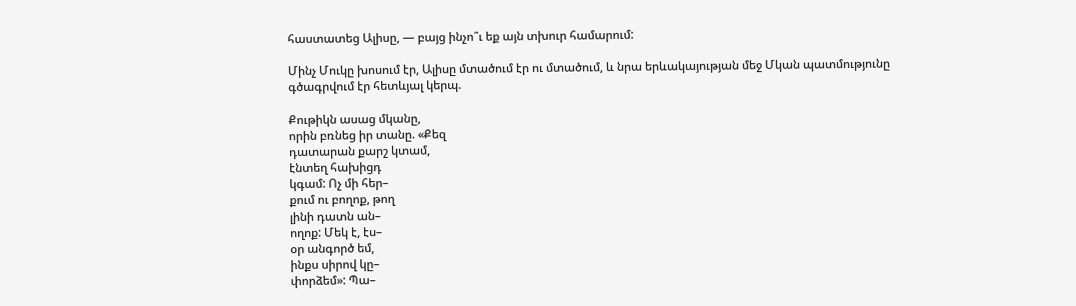հաստատեց Ալիսը, — բայց ինչո՞ւ եք այն տխուր համարում:

Մինչ Մուկը խոսում էր, Ալիսը մտածում էր ու մտածում, և նրա երևակայության մեջ Մկան պատմությունը գծագրվում էր հետևյալ կերպ.

Քութիկն ասաց մկանը,
որին բռնեց իր տանը. «Քեզ
դատարան քարշ կտամ,
էնտեղ հախիցդ
կգամ: Ոչ մի հեր–
քում ու բողոք, թող
լինի դատն ան–
ողոք: Մեկ է, էս–
օր անգործ եմ,
ինքս սիրով կը–
փորձեմ»: Պա–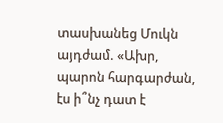տասխանեց Մուկն
այդժամ. «Ախր,
պարոն հարգարժան,
էս ի՞նչ դատ է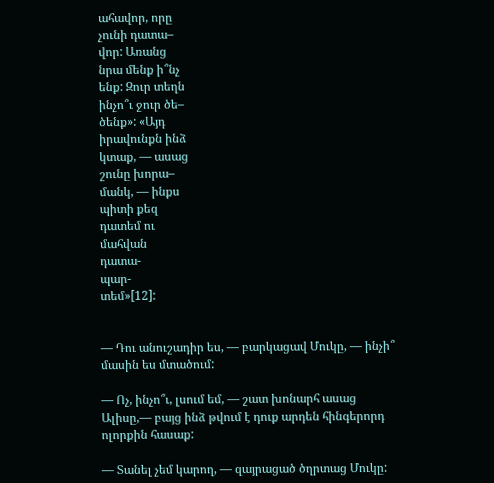ահավոր, որը
չունի դատա–
վոր: Առանց
նրա մենք ի՞նչ
ենք: Զուր տեղն
ինչո՞ւ ջուր ծե–
ծենք»: «Այդ
իրավունքն ինձ
կտաք, — ասաց
շունը խորա–
մանկ, — ինքս
պիտի քեզ
դատեմ ու
մահվան
դատա-
պար-
տեմ»[12]:


— Դու անուշադիր ես, — բարկացավ Մուկը, — ինչի՞ մասին ես մտածում:

— Ոչ, ինչո՞ւ, լսում եմ, — շատ խոնարհ ասաց Ալիսը,— բայց ինձ թվում է դուք արդեն հինգերորդ ոլորքին հասաք:

— Տանել չեմ կարող, — զայրացած ծղրտաց Մուկը: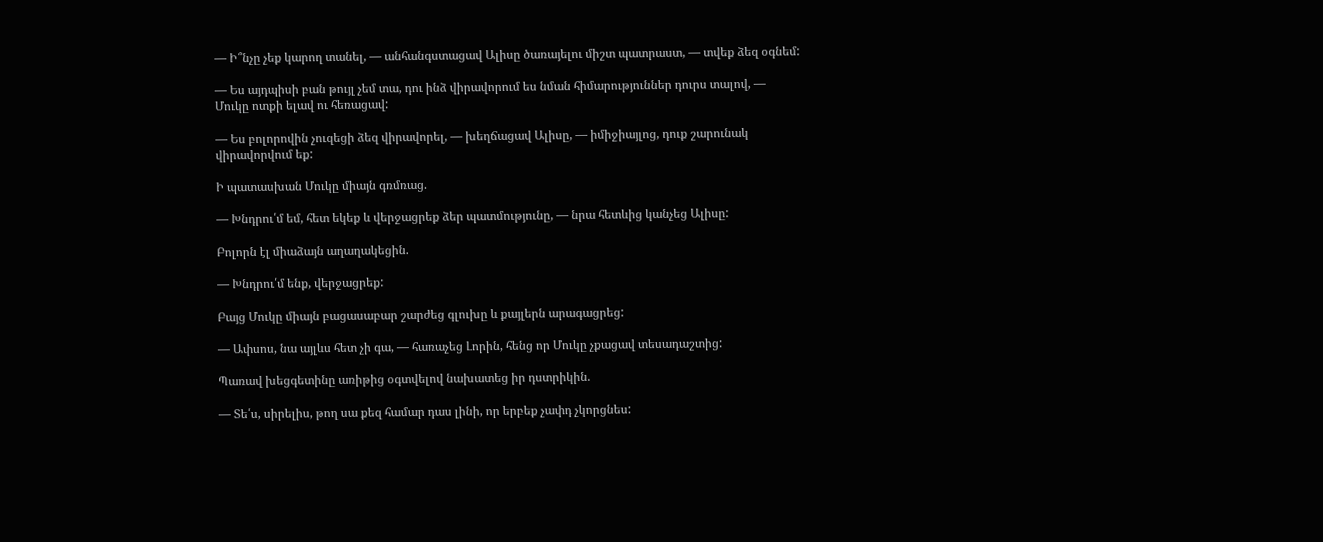— Ի՞նչը չեք կարող տանել, — անհանգստացավ Ալիսը ծառայելու միշտ պատրաստ, — տվեք ձեզ օգնեմ:

— Ես այդպիսի բան թույլ չեմ տա, դու ինձ վիրավորում ես նման հիմարություններ դուրս տալով, — Մուկը ոտքի ելավ ու հեռացավ:

— Ես բոլորովին չուզեցի ձեզ վիրավորել, — խեղճացավ Ալիսը, — իմիջիայլոց, դուք շարունակ վիրավորվում եք:

Ի պատասխան Մուկը միայն գռմռաց.

— Խնդրու՛մ եմ, հետ եկեք և վերջացրեք ձեր պատմությունը, — նրա հետևից կանչեց Ալիսը:

Բոլորն էլ միաձայն աղաղակեցին.

— Խնդրու՛մ ենք, վերջացրեք:

Բայց Մուկը միայն բացասաբար շարժեց գլուխը և քայլերն արագացրեց:

— Ափսոս, նա այլևս հետ չի գա, — հառաչեց Լորին, հենց որ Մուկը չքացավ տեսադաշտից:

Պառավ խեցգետինը առիթից օգտվելով նախատեց իր դստրիկին.

— Տե՛ս, սիրելիս, թող սա քեզ համար դաս լինի, որ երբեք չափդ չկորցնես: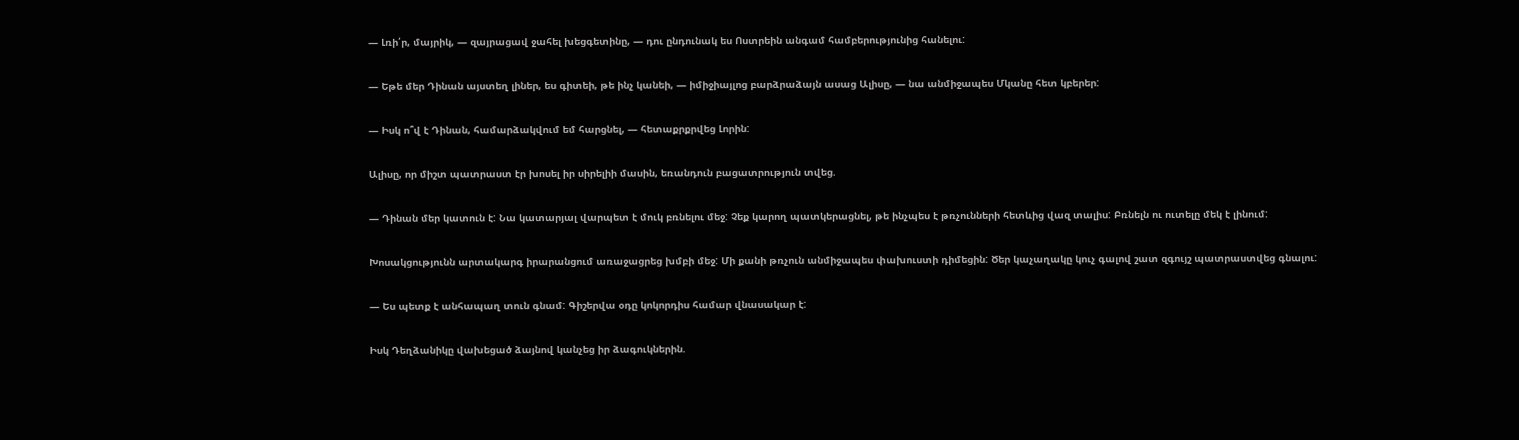— Լռի՛ր, մայրիկ, — զայրացավ ջահել խեցգետինը, — դու ընդունակ ես Ոստրեին անգամ համբերությունից հանելու:

— Եթե մեր Դինան այստեղ լիներ, ես գիտեի, թե ինչ կանեի, — իմիջիայլոց բարձրաձայն ասաց Ալիսը, — նա անմիջապես Մկանը հետ կբերեր:

— Իսկ ո՞վ է Դինան, համարձակվում եմ հարցնել, — հետաքրքրվեց Լորին:

Ալիսը, որ միշտ պատրաստ էր խոսել իր սիրելիի մասին, եռանդուն բացատրություն տվեց.

— Դինան մեր կատուն է: Նա կատարյալ վարպետ է մուկ բռնելու մեջ: Չեք կարող պատկերացնել, թե ինչպես է թռչունների հետևից վազ տալիս: Բռնելն ու ուտելը մեկ է լինում:

Խոսակցությունն արտակարգ իրարանցում առաջացրեց խմբի մեջ: Մի քանի թռչուն անմիջապես փախուստի դիմեցին: Ծեր կաչաղակը կուչ գալով շատ զգույշ պատրաստվեց գնալու:

— Ես պետք է անհապաղ տուն գնամ: Գիշերվա օդը կոկորդիս համար վնասակար է:

Իսկ Դեղձանիկը վախեցած ձայնով կանչեց իր ձագուկներին.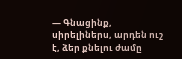— Գնացինք, սիրելիներս, արդեն ուշ է, ձեր քնելու ժամը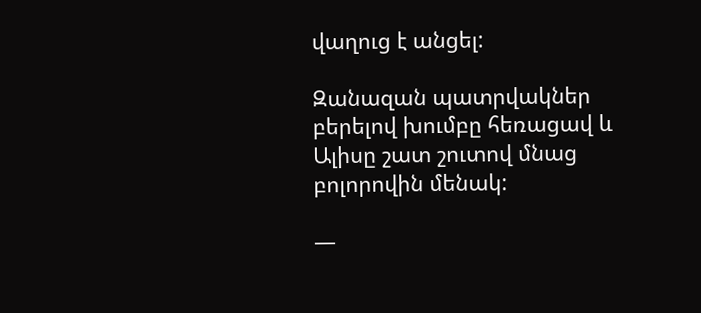վաղուց է անցել:

Զանազան պատրվակներ բերելով խումբը հեռացավ և Ալիսը շատ շուտով մնաց բոլորովին մենակ:

—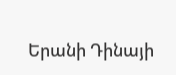Երանի Դինայի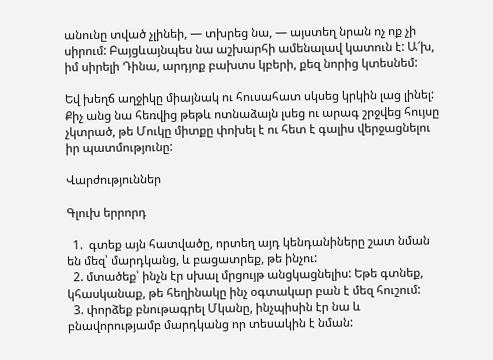անունը տված չլինեի, — տխրեց նա, — այստեղ նրան ոչ ոք չի սիրում: Բայցևայնպես նա աշխարհի ամենալավ կատուն է: Ա՜խ, իմ սիրելի Դինա, արդյոք բախտս կբերի, քեզ նորից կտեսնեմ:

Եվ խեղճ աղջիկը միայնակ ու հուսահատ սկսեց կրկին լաց լինել: Քիչ անց նա հեռվից թեթև ոտնաձայն լսեց ու արագ շրջվեց հույսը չկտրած, թե Մուկը միտքը փոխել է ու հետ է գալիս վերջացնելու իր պատմությունը:

Վարժություններ

Գլուխ երրորդ

  1.  գտեք այն հատվածը, որտեղ այդ կենդանիները շատ նման են մեզ՝ մարդկանց, և բացատրեք, թե ինչու:
  2. մտածեք՝ ինչն էր սխալ մրցույթ անցկացնելիս: Եթե գտնեք, կհասկանաք, թե հեղինակը ինչ օգտակար բան է մեզ հուշում:
  3. փորձեք բնութագրել Մկանը, ինչպիսին էր նա և բնավորությամբ մարդկանց որ տեսակին է նման: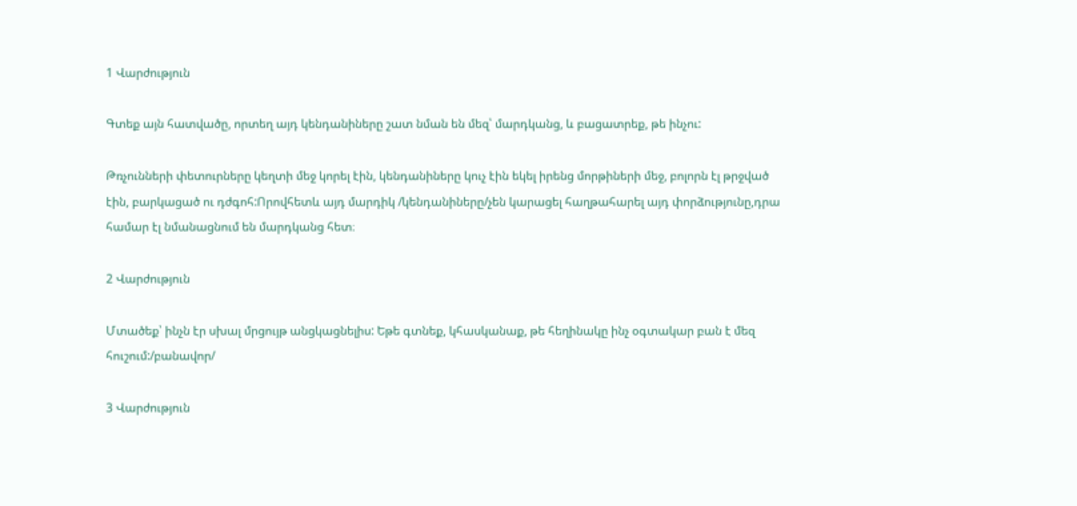1 Վարժություն

Գտեք այն հատվածը, որտեղ այդ կենդանիները շատ նման են մեզ՝ մարդկանց, և բացատրեք, թե ինչու:

Թռչունների փետուրները կեղտի մեջ կորել էին, կենդանիները կուչ էին եկել իրենց մորթիների մեջ, բոլորն էլ թրջված էին, բարկացած ու դժգոհ:Որովհետև այդ մարդիկ /կենդանիները/չեն կարացել հաղթահարել այդ փորձությունը,դրա համար էլ նմանացնում են մարդկանց հետ։

2 Վարժություն

Մտածեք՝ ինչն էր սխալ մրցույթ անցկացնելիս: Եթե գտնեք, կհասկանաք, թե հեղինակը ինչ օգտակար բան է մեզ հուշում:/բանավոր/

3 Վարժություն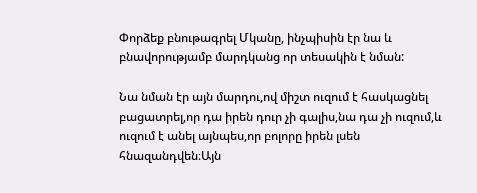Փորձեք բնութագրել Մկանը, ինչպիսին էր նա և բնավորությամբ մարդկանց որ տեսակին է նման:

Նա նման էր այն մարդու,ով միշտ ուզում է հասկացնել բացատրել,որ դա իրեն դուր չի գալիս,նա դա չի ուզում,և ուզում է անել այնպես,որ բոլորը իրեն լսեն հնազանդվեն։Այն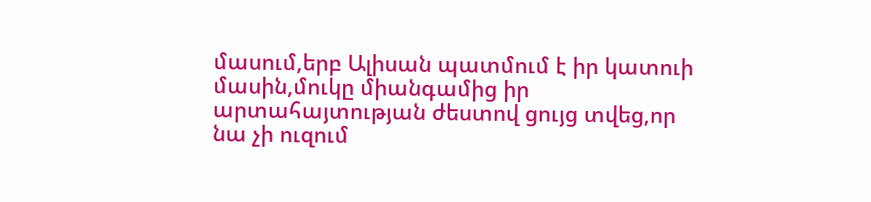մասում,երբ Ալիսան պատմում է իր կատուի մասին,մուկը միանգամից իր արտահայտության ժեստով ցույց տվեց,որ նա չի ուզում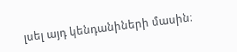լսել այդ կենդանիների մասին։